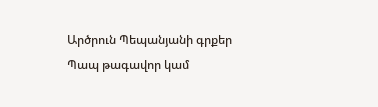Արծրուն Պեպանյանի գրքեր Պապ թագավոր կամ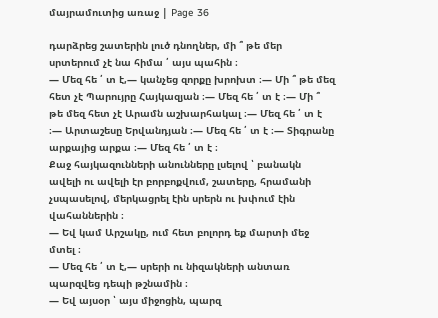մայրամուտից առաջ | Page 36

դարձրեց շատերին լուծ դնողներ, մի ՞ թե մեր սրտերում չէ նա հիմա ՛ այս պահին ։
— Մեզ հե ՛ տ է,— կանչեց զորքը խրոխտ ։— Մի ՞ թե մեզ հետ չէ Պարույրը Հայկազյան ։— Մեզ հե ՛ տ է ։— Մի ՞ թե մեզ հետ չէ Արամն աշխարհակալ ։— Մեզ հե ՛ տ է ։— Արտաշեսը Երվանդյան ։— Մեզ հե ՛ տ է ։— Տիգրանը արքայից արքա ։— Մեզ հե ՛ տ է ։
Քաջ հայկազունների անունները լսելով ՝ բանակն ավելի ու ավելի էր բորբոքվում, շատերը, հրամանի չսպասելով, մերկացրել էին սրերն ու խփում էին վահաններին ։
— Եվ կամ Արշակը, ում հետ բոլորդ եք մարտի մեջ մտել ։
— Մեզ հե ՛ տ է,— սրերի ու նիզակների անտառ պարզվեց դեպի թշնամին ։
— Եվ այսօր ՝ այս միջոցին, պարզ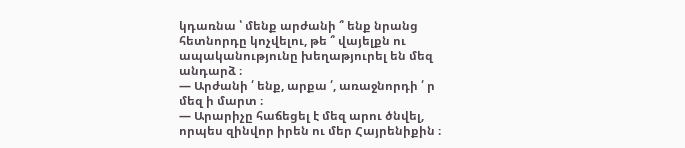կդառնա ՝ մենք արժանի ՞ ենք նրանց հետնորդը կոչվելու, թե ՞ վայելքն ու ապականությունը խեղաթյուրել են մեզ անդարձ ։
— Արժանի ՛ ենք, արքա ՛, առաջնորդի ՛ ր մեզ ի մարտ ։
— Արարիչը հաճեցել է մեզ արու ծնվել, որպես զինվոր իրեն ու մեր Հայրենիքին ։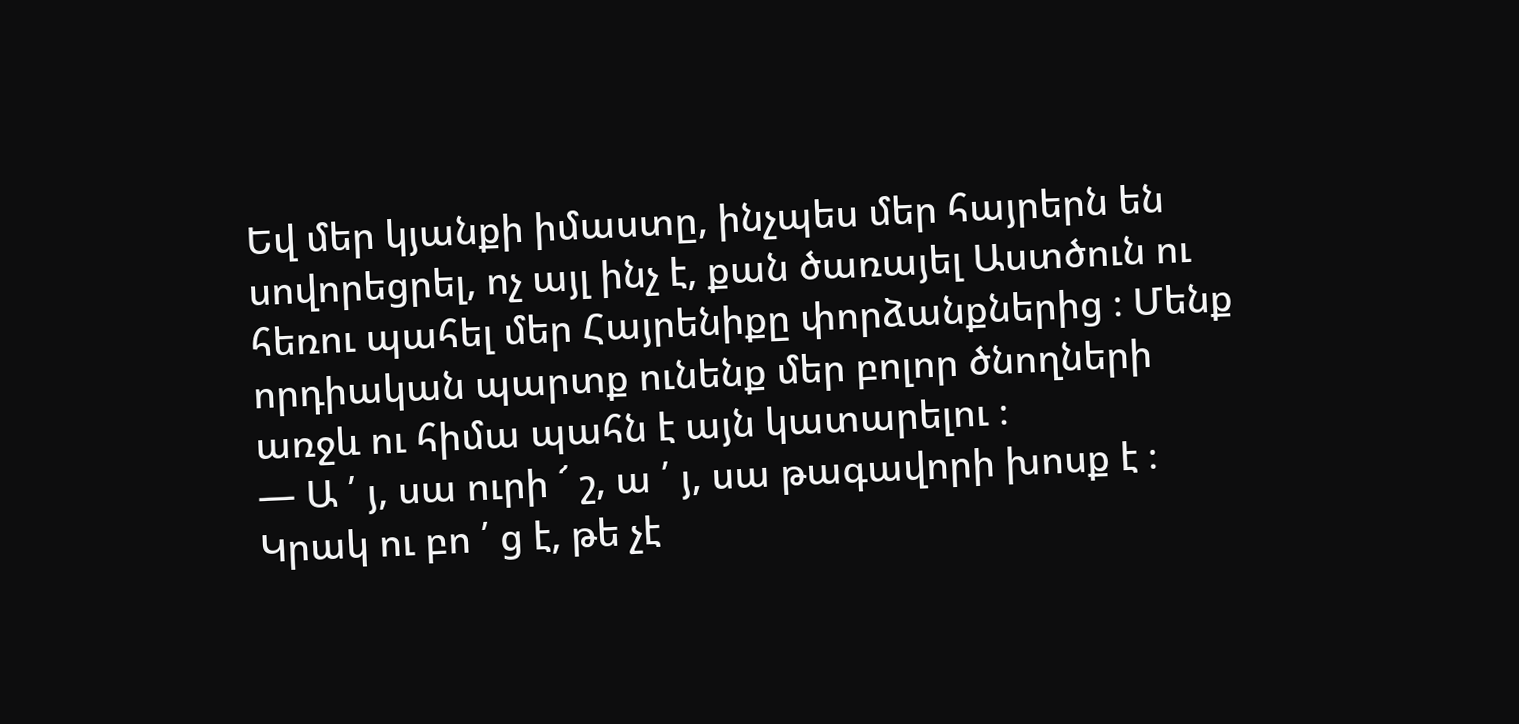Եվ մեր կյանքի իմաստը, ինչպես մեր հայրերն են սովորեցրել, ոչ այլ ինչ է, քան ծառայել Աստծուն ու հեռու պահել մեր Հայրենիքը փորձանքներից ։ Մենք որդիական պարտք ունենք մեր բոլոր ծնողների առջև ու հիմա պահն է այն կատարելու ։
— Ա ՛ յ, սա ուրի ՜ շ, ա ՛ յ, սա թագավորի խոսք է ։ Կրակ ու բո ՛ ց է, թե չէ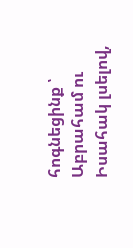հոգնեցինք ՝ Աբրահամ ու Իսահակ լսելով,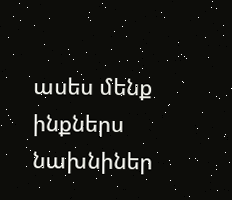ասես մենք ինքներս նախնիներ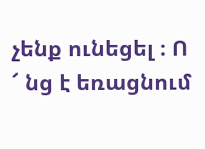չենք ունեցել ։ Ո ՜ նց է եռացնում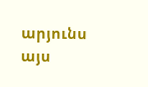արյունս այս